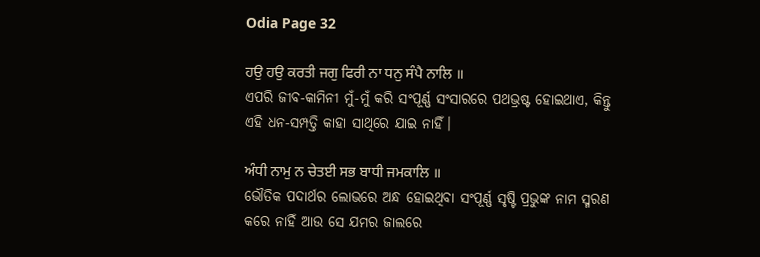Odia Page 32

ਹਉ ਹਉ ਕਰਤੀ ਜਗੁ ਫਿਰੀ ਨਾ ਧਨੁ ਸੰਪੈ ਨਾਲਿ ॥
ଏପରି ଜୀବ-କାମିନୀ ମୁଁ-ମୁଁ କରି ସଂପୂର୍ଣ୍ଣ ସଂସାରରେ ପଥଭ୍ରଷ୍ଟ ହୋଇଥାଏ, କିନ୍ତୁ ଏହି ଧନ-ସମ୍ପତ୍ତି କାହା ସାଥିରେ ଯାଇ ନାହିଁ।

ਅੰਧੀ ਨਾਮੁ ਨ ਚੇਤਈ ਸਭ ਬਾਧੀ ਜਮਕਾਲਿ ॥
ଭୌତିକ ପଦାର୍ଥର ଲୋଭରେ ଅନ୍ଧ ହୋଇଥିବା ସଂପୂର୍ଣ୍ଣ ସୃଷ୍ଟି ପ୍ରଭୁଙ୍କ ନାମ ସ୍ମରଣ କରେ ନାହିଁ ଆଉ ସେ ଯମର ଜାଲରେ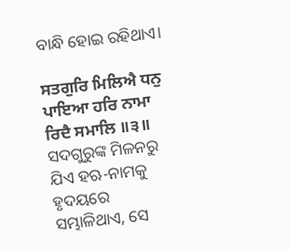ବାନ୍ଧି ହୋଇ ରହିଥାଏ।

ਸਤਗੁਰਿ ਮਿਲਿਐ ਧਨੁ ਪਾਇਆ ਹਰਿ ਨਾਮਾ ਰਿਦੈ ਸਮਾਲਿ ॥੩॥
ସଦଗୁରୁଙ୍କ ମିଳନରୁ ଯିଏ ହଋ-ନାମକୁ ହୃଦୟରେ ସମ୍ଭାଳିଥାଏ, ସେ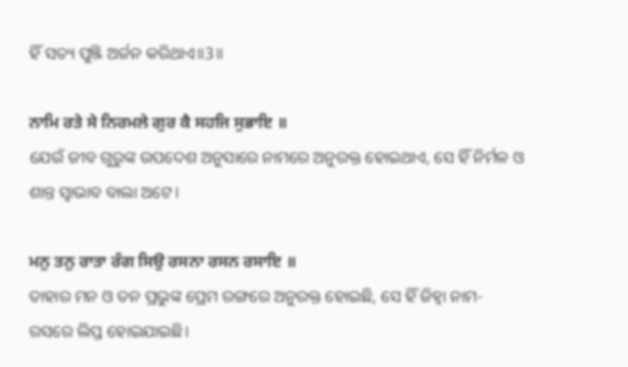ହିଁ ସତ୍ୟ ପୁଞ୍ଜି ଅର୍ଜନ କରିଥାଏ॥3॥

ਨਾਮਿ ਰਤੇ ਸੇ ਨਿਰਮਲੇ ਗੁਰ ਕੈ ਸਹਜਿ ਸੁਭਾਇ ॥
ଯେଉଁ ଜୀବ ଗୁରୁଙ୍କ ଉପଦେଶ ଅନୁସାରେ ନାମରେ ଅନୁରକ୍ତ ହୋଇଥାଏ, ସେ ହିଁ ନିର୍ମଳ ଓ ଶାନ୍ତ ସ୍ଵାଭାବ ବାଲା ଅଟେ।

ਮਨੁ ਤਨੁ ਰਾਤਾ ਰੰਗ ਸਿਉ ਰਸਨਾ ਰਸਨ ਰਸਾਇ ॥
ତାହାର ମନ ଓ ତନ ପ୍ରଭୁଙ୍କ ପ୍ରେମ ରଙ୍ଗରେ ଅନୁରକ୍ତ ହୋଇଛି, ସେ ହିଁ ଜିହ୍ଵା ନାମ-ରସରେ ଲିପ୍ତ ହୋଇଯାଇଛି।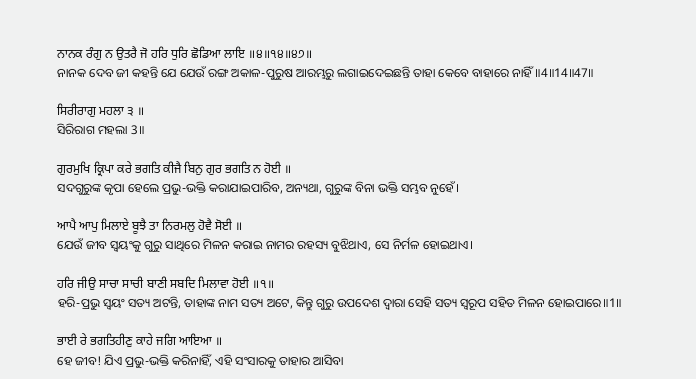ਨਾਨਕ ਰੰਗੁ ਨ ਉਤਰੈ ਜੋ ਹਰਿ ਧੁਰਿ ਛੋਡਿਆ ਲਾਇ ॥੪॥੧੪॥੪੭॥
ନାନକ ଦେବ ଜୀ କହନ୍ତି ଯେ ଯେଉଁ ରଙ୍ଗ ଅକାଳ-ପୁରୁଷ ଆରମ୍ଭରୁ ଲଗାଇଦେଇଛନ୍ତି ତାହା କେବେ ବାହାରେ ନାହିଁ॥4॥14॥47॥

ਸਿਰੀਰਾਗੁ ਮਹਲਾ ੩ ॥
ସିରିରାଗ ମହଲା 3॥

ਗੁਰਮੁਖਿ ਕ੍ਰਿਪਾ ਕਰੇ ਭਗਤਿ ਕੀਜੈ ਬਿਨੁ ਗੁਰ ਭਗਤਿ ਨ ਹੋਈ ॥
ସଦଗୁରୁଙ୍କ କୃପା ହେଲେ ପ୍ରଭୁ-ଭକ୍ତି କରାଯାଇପାରିବ, ଅନ୍ୟଥା, ଗୁରୁଙ୍କ ବିନା ଭକ୍ତି ସମ୍ଭବ ନୁହେଁ।

ਆਪੈ ਆਪੁ ਮਿਲਾਏ ਬੂਝੈ ਤਾ ਨਿਰਮਲੁ ਹੋਵੈ ਸੋਈ ॥
ଯେଉଁ ଜୀବ ସ୍ଵୟଂକୁ ଗୁରୁ ସାଥିରେ ମିଳନ କରାଇ ନାମର ରହସ୍ୟ ବୁଝିଥାଏ, ସେ ନିର୍ମଳ ହୋଇଥାଏ।

ਹਰਿ ਜੀਉ ਸਾਚਾ ਸਾਚੀ ਬਾਣੀ ਸਬਦਿ ਮਿਲਾਵਾ ਹੋਈ ॥੧॥
ହରି-ପ୍ରଭୁ ସ୍ଵୟଂ ସତ୍ୟ ଅଟନ୍ତି, ତାହାଙ୍କ ନାମ ସତ୍ୟ ଅଟେ, କିନ୍ତୁ ଗୁରୁ ଉପଦେଶ ଦ୍ଵାରା ସେହି ସତ୍ୟ ସ୍ୱରୂପ ସହିତ ମିଳନ ହୋଇପାରେ॥1॥

ਭਾਈ ਰੇ ਭਗਤਿਹੀਣੁ ਕਾਹੇ ਜਗਿ ਆਇਆ ॥
ହେ ଜୀବ! ଯିଏ ପ୍ରଭୁ-ଭକ୍ତି କରିନାହିଁ, ଏହି ସଂସାରକୁ ତାହାର ଆସିବା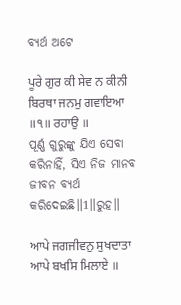ବ୍ୟର୍ଥ ଅଟେ

ਪੂਰੇ ਗੁਰ ਕੀ ਸੇਵ ਨ ਕੀਨੀ ਬਿਰਥਾ ਜਨਮੁ ਗਵਾਇਆ ॥੧॥ ਰਹਾਉ ॥
ପୂର୍ଣ୍ଣ ଗୁରୁଙ୍କୁ ଯିଏ ସେବା କରିନାହିଁ, ସିଏ ନିଜ ମାନବ ଜୀବନ ବ୍ୟର୍ଥ କରିଦେଇଛି॥1॥ରୁହ॥

ਆਪੇ ਜਗਜੀਵਨੁ ਸੁਖਦਾਤਾ ਆਪੇ ਬਖਸਿ ਮਿਲਾਏ ॥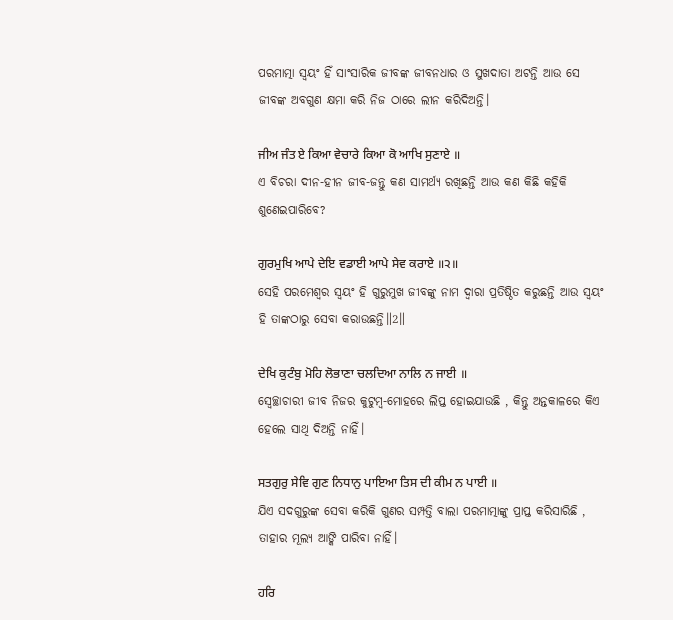ପରମାତ୍ମା ସ୍ଵୟଂ ହିଁ ସାଂସାରିକ ଜୀବଙ୍କ ଜୀବନଧାର ଓ ସୁଖଦାତା ଅଟନ୍ତି ଆଉ ସେ ଜୀବଙ୍କ ଅବଗୁଣ କ୍ଷମା କରି ନିଜ ଠାରେ ଲୀନ କରିଦିଅନ୍ତି।

ਜੀਅ ਜੰਤ ਏ ਕਿਆ ਵੇਚਾਰੇ ਕਿਆ ਕੋ ਆਖਿ ਸੁਣਾਏ ॥
ଏ ବିଚରା ଦୀନ-ହୀନ ଜୀବ-ଜନ୍ତୁ କଣ ସାମର୍ଥ୍ୟ ରଖିଛନ୍ତି ଆଉ କଣ କିଛି କହିକି ଶୁଣେଇପାରିବେ?

ਗੁਰਮੁਖਿ ਆਪੇ ਦੇਇ ਵਡਾਈ ਆਪੇ ਸੇਵ ਕਰਾਏ ॥੨॥
ସେହି ପରମେଶ୍ଵର ସ୍ଵୟଂ ହି ଗୁରୁମୁଖ ଜୀବଙ୍କୁ ନାମ ଦ୍ଵାରା ପ୍ରତିଷ୍ଠିତ କରୁଛନ୍ତି ଆଉ ସ୍ଵୟଂ ହି ତାଙ୍କଠାରୁ ସେବା କରାଉଛନ୍ତି॥2॥

ਦੇਖਿ ਕੁਟੰਬੁ ਮੋਹਿ ਲੋਭਾਣਾ ਚਲਦਿਆ ਨਾਲਿ ਨ ਜਾਈ ॥
ସ୍ଵେଚ୍ଛାଚାରୀ ଜୀବ ନିଜର କୁଟୁମ୍ବ-ମୋହରେ ଲିପ୍ତ ହୋଇଯାଉଛି , କିନ୍ତୁ ଅନ୍ତକାଳରେ କିଏ ହେଲେ ସାଥି ଦିଅନ୍ତି ନାହିଁ।

ਸਤਗੁਰੁ ਸੇਵਿ ਗੁਣ ਨਿਧਾਨੁ ਪਾਇਆ ਤਿਸ ਦੀ ਕੀਮ ਨ ਪਾਈ ॥
ଯିଏ ସଦଗୁରୁଙ୍କ ସେବା କରିକି ଗୁଣର ସମ୍ପତ୍ତି ବାଲା ପରମାତ୍ମାଙ୍କୁ ପ୍ରାପ୍ତ କରିସାରିଛି , ତାହାର ମୂଲ୍ୟ ଆଙ୍କି ପାରିବା ନାହିଁ।

ਹਰਿ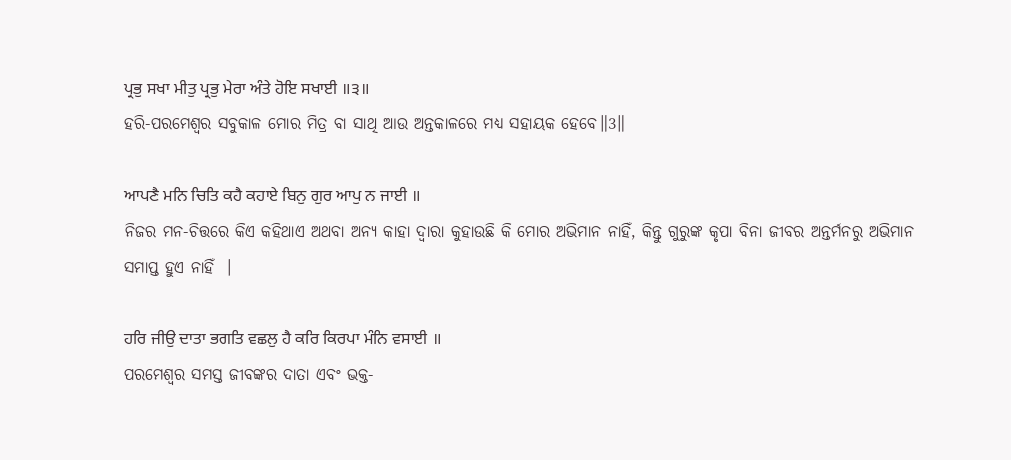ਪ੍ਰਭੁ ਸਖਾ ਮੀਤੁ ਪ੍ਰਭੁ ਮੇਰਾ ਅੰਤੇ ਹੋਇ ਸਖਾਈ ॥੩॥
ହରି-ପରମେଶ୍ଵର ସବୁକାଳ ମୋର ମିତ୍ର ବା ସାଥି ଆଉ ଅନ୍ତକାଳରେ ମଧ୍ୟ ସହାୟକ ହେବେ॥3॥

ਆਪਣੈ ਮਨਿ ਚਿਤਿ ਕਹੈ ਕਹਾਏ ਬਿਨੁ ਗੁਰ ਆਪੁ ਨ ਜਾਈ ॥
ନିଜର ମନ-ଚିତ୍ତରେ କିଏ କହିଥାଏ ଅଥବା ଅନ୍ୟ କାହା ଦ୍ଵାରା କୁହାଉଛି କି ମୋର ଅଭିମାନ ନାହିଁ, କିନ୍ତୁ ଗୁରୁଙ୍କ କୃପା ବିନା ଜୀବର ଅନ୍ତର୍ମନରୁ ଅଭିମାନ ସମାପ୍ତ ହୁଏ ନାହିଁ  ।

ਹਰਿ ਜੀਉ ਦਾਤਾ ਭਗਤਿ ਵਛਲੁ ਹੈ ਕਰਿ ਕਿਰਪਾ ਮੰਨਿ ਵਸਾਈ ॥
ପରମେଶ୍ଵର ସମସ୍ତ ଜୀବଙ୍କର ଦାତା ଏବଂ ଭକ୍ତ-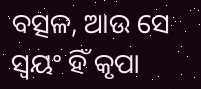ବତ୍ସଳ, ଆଉ ସେ ସ୍ଵୟଂ ହିଁ କୃପା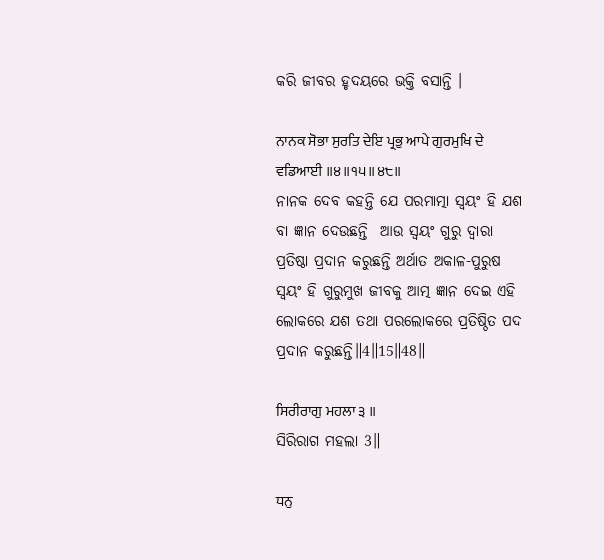କରି ଜୀବର ହୃଦୟରେ ଭକ୍ତି ବସାନ୍ତି ।

ਨਾਨਕ ਸੋਭਾ ਸੁਰਤਿ ਦੇਇ ਪ੍ਰਭੁ ਆਪੇ ਗੁਰਮੁਖਿ ਦੇ ਵਡਿਆਈ ॥੪॥੧੫॥੪੮॥
ନାନକ ଦେବ କହନ୍ତି ଯେ ପରମାତ୍ମା ସ୍ଵୟଂ ହି ଯଶ ବା ଜ୍ଞାନ ଦେଉଛନ୍ତି  ଆଉ ସ୍ଵୟଂ ଗୁରୁ ଦ୍ଵାରା ପ୍ରତିଷ୍ଠା ପ୍ରଦାନ କରୁଛନ୍ତି ଅର୍ଥାତ ଅକାଳ-ପୁରୁଷ ସ୍ଵୟଂ ହି ଗୁରୁମୁଖ ଜୀବକୁ ଆତ୍ମ ଜ୍ଞାନ ଦେଇ ଏହି ଲୋକରେ ଯଶ ତଥା ପରଲୋକରେ ପ୍ରତିଷ୍ଠିତ ପଦ ପ୍ରଦାନ କରୁଛନ୍ତି॥4॥15॥48॥

ਸਿਰੀਰਾਗੁ ਮਹਲਾ ੩ ॥
ସିରିରାଗ ମହଲା 3॥

ਧਨੁ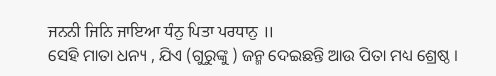ਜਨਨੀ ਜਿਨਿ ਜਾਇਆ ਧੰਨੁ ਪਿਤਾ ਪਰਧਾਨੁ ॥
ସେହି ମାତା ଧନ୍ୟ , ଯିଏ (ଗୁରୁଙ୍କୁ ) ଜନ୍ମ ଦେଇଛନ୍ତି ଆଉ ପିତା ମଧ୍ୟ ଶ୍ରେଷ୍ଠ ।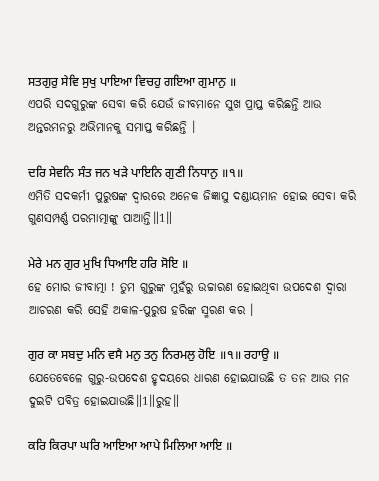ਸਤਗੁਰੁ ਸੇਵਿ ਸੁਖੁ ਪਾਇਆ ਵਿਚਹੁ ਗਇਆ ਗੁਮਾਨੁ ॥
ଏପରି ସଦଗୁରୁଙ୍କ ସେବା କରି ଯେଉଁ ଜୀବମାନେ ସୁଖ ପ୍ରାପ୍ତ କରିଛନ୍ତି ଆଉ ଅନ୍ତରମନରୁ ଅଭିମାନକୁ ସମାପ୍ତ କରିଛନ୍ତି ।

ਦਰਿ ਸੇਵਨਿ ਸੰਤ ਜਨ ਖੜੇ ਪਾਇਨਿ ਗੁਣੀ ਨਿਧਾਨੁ ॥੧॥
ଏମିତି ସଦକର୍ମୀ ପୁରୁଷଙ୍କ ଦ୍ଵାରରେ ଅନେକ ଜିଜ୍ଞାସୁ ଦଣ୍ଡାୟମାନ ହୋଇ ସେବା କରି ଗୁଣସମ୍ପର୍ଣ୍ଣ ପରମାତ୍ମାଙ୍କୁ ପାଆନ୍ତି॥1॥

ਮੇਰੇ ਮਨ ਗੁਰ ਮੁਖਿ ਧਿਆਇ ਹਰਿ ਸੋਇ ॥
ହେ ମୋର ଜୀବାତ୍ମା ! ତୁମ ଗୁରୁଙ୍କ ମୁହଁରୁ ଉଚ୍ଚାରଣ ହୋଇଥିବା ଉପଦେଶ ଦ୍ଵାରା ଆଚରଣ କରି ସେହି ଅକାଳ-ପୁରୁଷ ହରିଙ୍କ ସ୍ମରଣ କର ।

ਗੁਰ ਕਾ ਸਬਦੁ ਮਨਿ ਵਸੈ ਮਨੁ ਤਨੁ ਨਿਰਮਲੁ ਹੋਇ ॥੧॥ ਰਹਾਉ ॥
ଯେତେବେଳେ ଗୁରୁ-ଉପଦେଶ ହୃଦୟରେ ଧାରଣ ହୋଇଯାଉଛି ତ ତନ ଆଉ ମନ ଦୁଇଟି ପବିତ୍ର ହୋଇଯାଉଛି॥1॥ରୁହ॥

ਕਰਿ ਕਿਰਪਾ ਘਰਿ ਆਇਆ ਆਪੇ ਮਿਲਿਆ ਆਇ ॥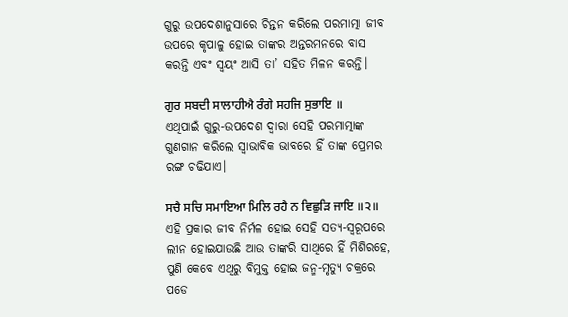ଗୁରୁ ଉପଦେଶାନୁସାରେ ଚିନ୍ତନ କରିଲେ ପରମାତ୍ମା ଜୀବ ଉପରେ କୃପାଳୁ ହୋଇ ତାଙ୍କର ଅନ୍ତରମନରେ ବାସ କରନ୍ତି ଏବଂ ସ୍ଵୟଂ ଆସି ତା’ ସହିତ ମିଳନ କରନ୍ତି।

ਗੁਰ ਸਬਦੀ ਸਾਲਾਹੀਐ ਰੰਗੇ ਸਹਜਿ ਸੁਭਾਇ ॥
ଏଥିପାଇଁ ଗୁରୁ-ଉପଦେଶ ଦ୍ଵାରା ସେହି ପରମାତ୍ମାଙ୍କ ଗୁଣଗାନ କରିଲେ ସ୍ଵାଭାବିକ ଭାବରେ ହିଁ ତାଙ୍କ ପ୍ରେମର ରଙ୍ଗ ଚଢିଯାଏ।

ਸਚੈ ਸਚਿ ਸਮਾਇਆ ਮਿਲਿ ਰਹੈ ਨ ਵਿਛੁੜਿ ਜਾਇ ॥੨॥
ଏହି ପ୍ରକାର ଜୀବ ନିର୍ମଳ ହୋଇ ସେହି ସତ୍ୟ-ସ୍ୱରୂପରେ ଲୀନ ହୋଇଯାଉଛି ଆଉ ତାଙ୍କରି ସାଥିରେ ହିଁ ମିଶିରହେ, ପୁଣି କେବେ ଏଥିରୁ ବିମୁକ୍ତ ହୋଇ ଜନ୍ମ-ମୃତ୍ୟୁ ଚକ୍ରରେ ପଡେ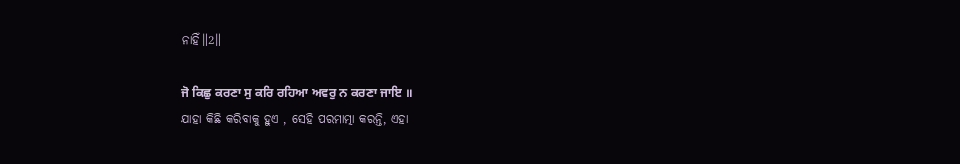ନାହିଁ॥2॥

ਜੋ ਕਿਛੁ ਕਰਣਾ ਸੁ ਕਰਿ ਰਹਿਆ ਅਵਰੁ ਨ ਕਰਣਾ ਜਾਇ ॥
ଯାହା କିଛି କରିବାକୁ ହୁଏ , ସେହି ପରମାତ୍ମା କରନ୍ତି, ଏହା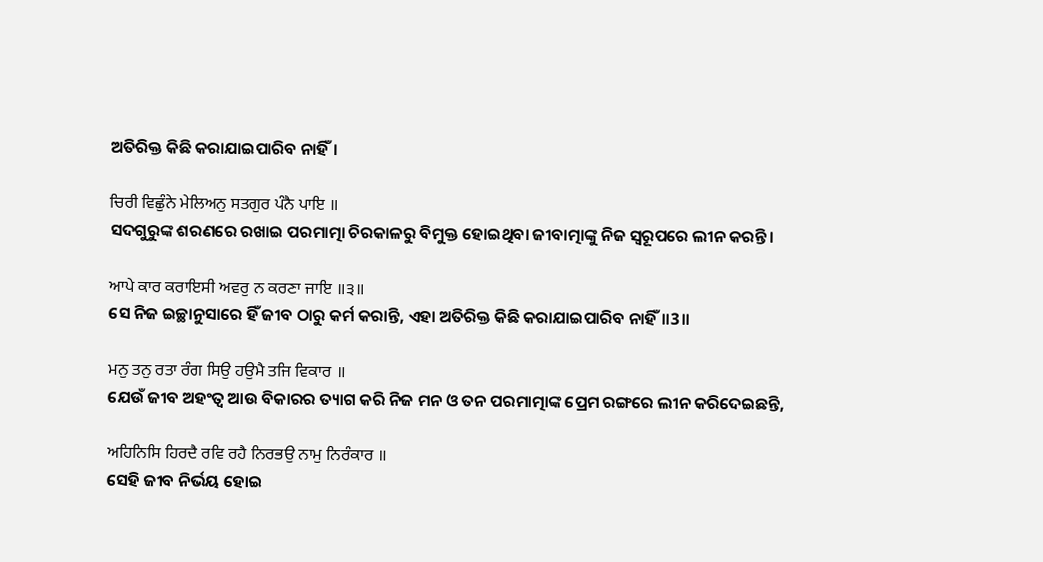ଅତିରିକ୍ତ କିଛି କରାଯାଇପାରିବ ନାହିଁ।

ਚਿਰੀ ਵਿਛੁੰਨੇ ਮੇਲਿਅਨੁ ਸਤਗੁਰ ਪੰਨੈ ਪਾਇ ॥
ସଦଗୁରୁଙ୍କ ଶରଣରେ ରଖାଇ ପରମାତ୍ମା ଚିରକାଳରୁ ବିମୁକ୍ତ ହୋଇଥିବା ଜୀବାତ୍ମାଙ୍କୁ ନିଜ ସ୍ୱରୂପରେ ଲୀନ କରନ୍ତି।

ਆਪੇ ਕਾਰ ਕਰਾਇਸੀ ਅਵਰੁ ਨ ਕਰਣਾ ਜਾਇ ॥੩॥
ସେ ନିଜ ଇଚ୍ଛାନୁସାରେ ହିଁ ଜୀବ ଠାରୁ କର୍ମ କରାନ୍ତି, ଏହା ଅତିରିକ୍ତ କିଛି କରାଯାଇପାରିବ ନାହିଁ॥3॥

ਮਨੁ ਤਨੁ ਰਤਾ ਰੰਗ ਸਿਉ ਹਉਮੈ ਤਜਿ ਵਿਕਾਰ ॥
ଯେଉଁ ଜୀବ ଅହଂତ୍ଵ ଆଉ ବିକାରର ତ୍ୟାଗ କରି ନିଜ ମନ ଓ ତନ ପରମାତ୍ମାଙ୍କ ପ୍ରେମ ରଙ୍ଗରେ ଲୀନ କରିଦେଇଛନ୍ତି,

ਅਹਿਨਿਸਿ ਹਿਰਦੈ ਰਵਿ ਰਹੈ ਨਿਰਭਉ ਨਾਮੁ ਨਿਰੰਕਾਰ ॥
ସେହି ଜୀବ ନିର୍ଭୟ ହୋଇ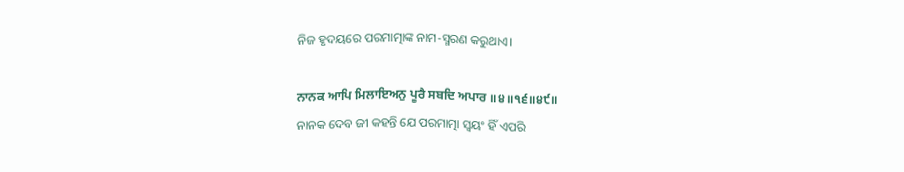ନିଜ ହୃଦୟରେ ପରମାତ୍ମାଙ୍କ ନାମ-ସ୍ମରଣ କରୁଥାଏ।

ਨਾਨਕ ਆਪਿ ਮਿਲਾਇਅਨੁ ਪੂਰੈ ਸਬਦਿ ਅਪਾਰ ॥੪॥੧੬॥੪੯॥
ନାନକ ଦେବ ଜୀ କହନ୍ତି ଯେ ପରମାତ୍ମା ସ୍ଵୟଂ ହିଁ ଏପରି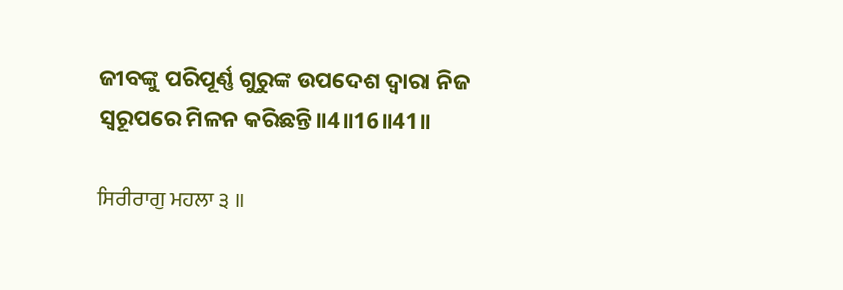ଜୀବଙ୍କୁ ପରିପୂର୍ଣ୍ଣ ଗୁରୁଙ୍କ ଉପଦେଶ ଦ୍ଵାରା ନିଜ ସ୍ଵରୂପରେ ମିଳନ କରିଛନ୍ତି॥4॥16॥41॥

ਸਿਰੀਰਾਗੁ ਮਹਲਾ ੩ ॥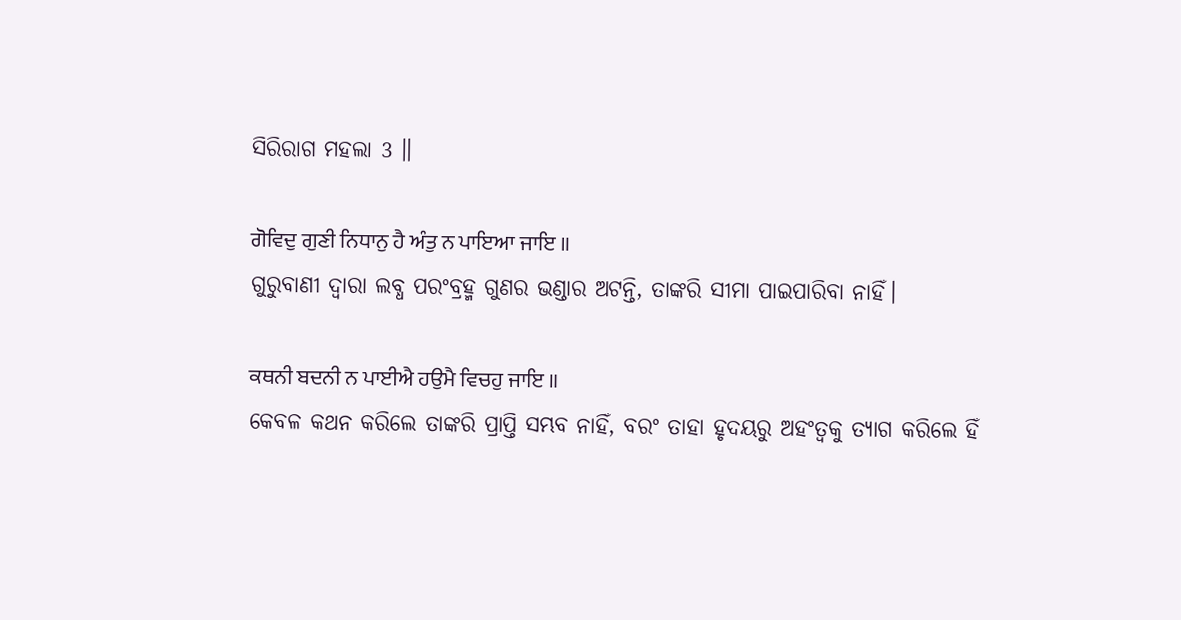ସିରିରାଗ ମହଲା 3 ॥

ਗੋਵਿਦੁ ਗੁਣੀ ਨਿਧਾਨੁ ਹੈ ਅੰਤੁ ਨ ਪਾਇਆ ਜਾਇ ॥
ଗୁରୁବାଣୀ ଦ୍ଵାରା ଲବ୍ଧ ପରଂବ୍ରହ୍ମ ଗୁଣର ଭଣ୍ଡାର ଅଟନ୍ତି, ତାଙ୍କରି ସୀମା ପାଇପାରିବା ନାହିଁ।

ਕਥਨੀ ਬਦਨੀ ਨ ਪਾਈਐ ਹਉਮੈ ਵਿਚਹੁ ਜਾਇ ॥
କେବଳ କଥନ କରିଲେ ତାଙ୍କରି ପ୍ରାପ୍ତି ସମ୍ଭବ ନାହିଁ, ବରଂ ତାହା ହୃଦୟରୁ ଅହଂତ୍ଵକୁ ତ୍ୟାଗ କରିଲେ ହିଁ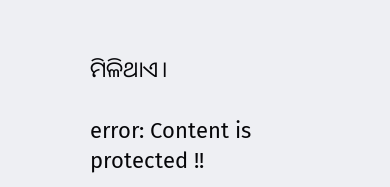ମିଳିଥାଏ।

error: Content is protected !!